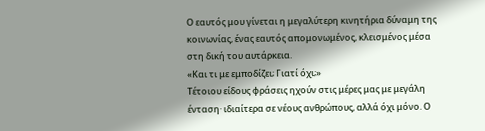Ο εαυτός μου γίνεται η μεγαλύτερη κινητήρια δύναμη της κοινωνίας, ένας εαυτός απομονωμένος, κλεισμένος μέσα στη δική του αυτάρκεια.
«Και τι με εμποδίζει; Γιατί όχι;»
Τέτοιου είδους φράσεις ηχούν στις μέρες μας με μεγάλη ένταση· ιδιαίτερα σε νέους ανθρώπους, αλλά όχι μόνο. Ο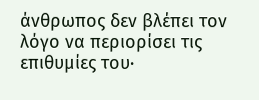άνθρωπος δεν βλέπει τον λόγο να περιορίσει τις επιθυμίες του·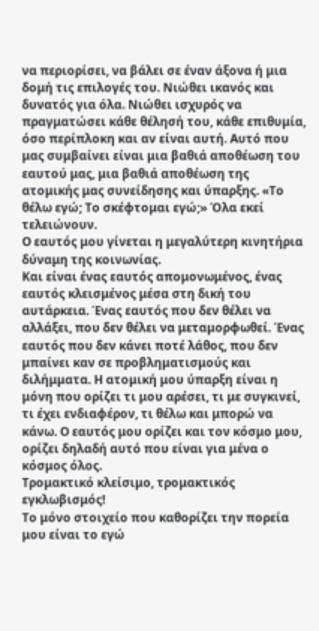να περιορίσει, να βάλει σε έναν άξονα ή μια δομή τις επιλογές του. Νιώθει ικανός και δυνατός για όλα. Νιώθει ισχυρός να πραγματώσει κάθε θέλησή του, κάθε επιθυμία, όσο περίπλοκη και αν είναι αυτή. Αυτό που μας συμβαίνει είναι μια βαθιά αποθέωση του εαυτού μας, μια βαθιά αποθέωση της ατομικής μας συνείδησης και ύπαρξης. «Το θέλω εγώ; Το σκέφτομαι εγώ;» Όλα εκεί τελειώνουν.
Ο εαυτός μου γίνεται η μεγαλύτερη κινητήρια δύναμη της κοινωνίας.
Και είναι ένας εαυτός απομονωμένος, ένας εαυτός κλεισμένος μέσα στη δική του αυτάρκεια. Ένας εαυτός που δεν θέλει να αλλάξει, που δεν θέλει να μεταμορφωθεί. Ένας εαυτός που δεν κάνει ποτέ λάθος, που δεν μπαίνει καν σε προβληματισμούς και διλήμματα. Η ατομική μου ύπαρξη είναι η μόνη που ορίζει τι μου αρέσει, τι με συγκινεί, τι έχει ενδιαφέρον, τι θέλω και μπορώ να κάνω. Ο εαυτός μου ορίζει και τον κόσμο μου, ορίζει δηλαδή αυτό που είναι για μένα ο κόσμος όλος.
Τρομακτικό κλείσιμο, τρομακτικός εγκλωβισμός!
Το μόνο στοιχείο που καθορίζει την πορεία μου είναι το εγώ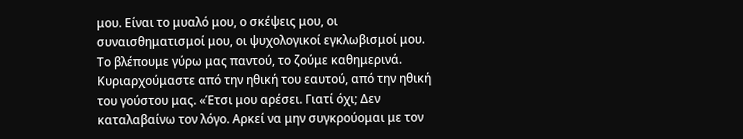μου. Είναι το μυαλό μου, ο σκέψεις μου, οι συναισθηματισμοί μου, οι ψυχολογικοί εγκλωβισμοί μου. Το βλέπουμε γύρω μας παντού, το ζούμε καθημερινά. Κυριαρχούμαστε από την ηθική του εαυτού, από την ηθική του γούστου μας. «Έτσι μου αρέσει. Γιατί όχι; Δεν καταλαβαίνω τον λόγο. Αρκεί να μην συγκρούομαι με τον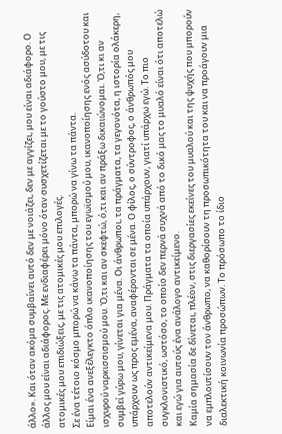άλλο». Και όταν ακόμα συμβαίνει αυτό δεν με νοιάζει, δεν με αγγίζει, μου είναι αδιάφορο. Ο άλλος μου είναι αδιάφορος. Με ενδιαφέρει μόνο όταν συσχετίζεται με το γούστο μου, με τις ατομικές μου επιδιώξεις, με τις ατομικές μου επιλογές.
Σε ένα τέτοιο κόσμο μπορώ να κάνω τα πάντα, μπορώ να γίνω τα πάντα.
Είμαι ένα ανεξέλεγκτο όπλο ικανοποίησης του εγωϊσμού μου, ικανοποίησης ενός ασύδοτου και ισχυρού ναρκισσισμού μου. Ό,τι και αν σκεφτώ, ό,τι και αν πράξω δικαιώνομαι. Ό,τι κι αν συμβεί γύρω μου, γίνεται για μένα. Οι άνθρωποι, τα πράγματα, τα γεγονότα, η ιστορία ολάκερη, υπάρχουν ως προς εμένα, αναφέρονται σε μένα. Ο φίλος, ο σύντροφος, ο άνθρωπός μου αποτελούν αντικείμενα μου. Πράγματα τα οποία υπάρχουν, γιατί υπάρχω εγώ. Το πιο συγκλονιστικό, ωστόσο, το οποίο δεν περνά συχνά από το δικό μας το μυαλό είναι ότι αποτελώ και εγώ για αυτούς ένα ανάλογο αντικείμενο.
Καμία σημασία δε δίνεται, πλέον, στις διεργασίες εκείνες του μυαλού και της ψυχής που μπορούν να εμπλουτίσουν τον άνθρωπο, να καθορίσουν τη προσωπικότητα του και να προάγουν μια διαλεκτική κοινωνία προσώπων. Το πρόσωπο το ίδιο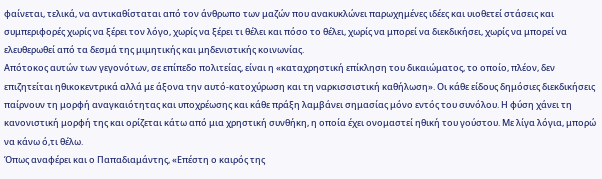φαίνεται, τελικά, να αντικαθίσταται από τον άνθρωπο των μαζών που ανακυκλώνει παρωχημένες ιδέες και υιοθετεί στάσεις και συμπεριφορές χωρίς να ξέρει τον λόγο, χωρίς να ξέρει τι θέλει και πόσο το θέλει, χωρίς να μπορεί να διεκδικήσει, χωρίς να μπορεί να ελευθερωθεί από τα δεσμά της μιμητικής και μηδενιστικής κοινωνίας.
Απότοκος αυτών των γεγονότων, σε επίπεδο πολιτείας, είναι η «καταχρηστική επίκληση του δικαιώματος, το οποίο, πλέον, δεν επιζητείται ηθικοκεντρικά αλλά με άξονα την αυτό-κατοχύρωση και τη ναρκισσιστική καθήλωση». Οι κάθε είδους δημόσιες διεκδικήσεις παίρνουν τη μορφή αναγκαιότητας και υποχρέωσης και κάθε πράξη λαμβάνει σημασίας μόνο εντός του συνόλου. Η φύση χάνει τη κανονιστική μορφή της και ορίζεται κάτω από μια χρηστική συνθήκη, η οποία έχει ονομαστεί ηθική του γούστου. Με λίγα λόγια, μπορώ να κάνω ό,τι θέλω.
Όπως αναφέρει και ο Παπαδιαμάντης, «Επέστη ο καιρός της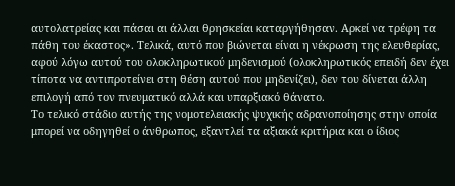αυτολατρείας και πάσαι αι άλλαι θρησκείαι καταργήθησαν. Αρκεί να τρέφη τα πάθη του έκαστος». Τελικά, αυτό που βιώνεται είναι η νέκρωση της ελευθερίας, αφού λόγω αυτού του ολοκληρωτικού μηδενισμού (ολοκληρωτικός επειδή δεν έχει τίποτα να αντιπροτείνει στη θέση αυτού που μηδενίζει), δεν του δίνεται άλλη επιλογή από τον πνευματικό αλλά και υπαρξιακό θάνατο.
Το τελικό στάδιο αυτής της νομοτελειακής ψυχικής αδρανοποίησης στην οποία μπορεί να οδηγηθεί ο άνθρωπος, εξαντλεί τα αξιακά κριτήρια και ο ίδιος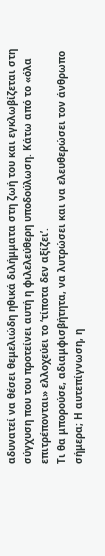αδυνατεί να θέσει θεμελιώδη ηθικά διλήμματα στη ζωή του και εγκλωβίζεται στη σύγχυση που του προτείνει αυτή η φιλελεύθερη υποδούλωση. Κάτω από το «όλα επιτρέπονται» ελλοχεύει το ‘τίποτα δεν αξίζει’.
Τι θα μπορούσε, αδιαμφισβήτητα, να λυτρώσει και να ελευθερώσει τον άνθρωπο σήμερα; Η αυτεπίγνωση, η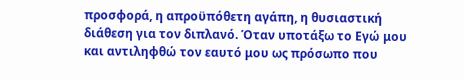προσφορά, η απροϋπόθετη αγάπη, η θυσιαστική διάθεση για τον διπλανό. Όταν υποτάξω το Εγώ μου και αντιληφθώ τον εαυτό μου ως πρόσωπο που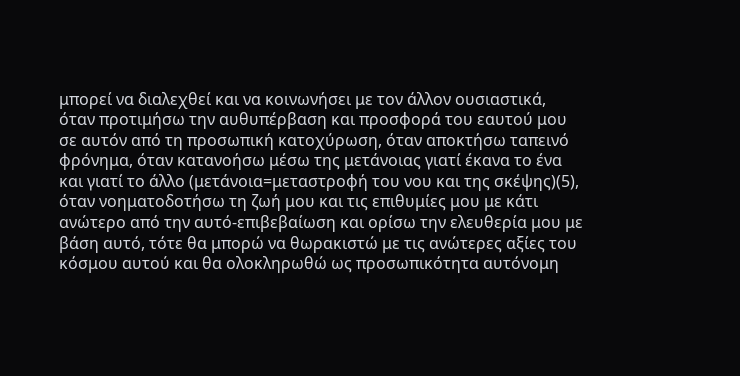μπορεί να διαλεχθεί και να κοινωνήσει με τον άλλον ουσιαστικά, όταν προτιμήσω την αυθυπέρβαση και προσφορά του εαυτού μου σε αυτόν από τη προσωπική κατοχύρωση, όταν αποκτήσω ταπεινό φρόνημα, όταν κατανοήσω μέσω της μετάνοιας γιατί έκανα το ένα και γιατί το άλλο (μετάνοια=μεταστροφή του νου και της σκέψης)(5), όταν νοηματοδοτήσω τη ζωή μου και τις επιθυμίες μου με κάτι ανώτερο από την αυτό-επιβεβαίωση και ορίσω την ελευθερία μου με βάση αυτό, τότε θα μπορώ να θωρακιστώ με τις ανώτερες αξίες του κόσμου αυτού και θα ολοκληρωθώ ως προσωπικότητα αυτόνομη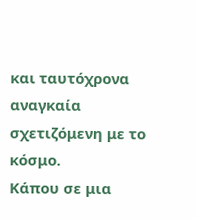και ταυτόχρονα αναγκαία σχετιζόμενη με το κόσμο.
Κάπου σε μια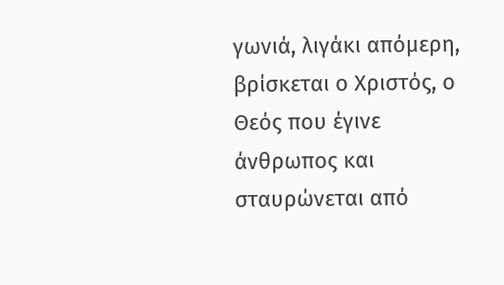γωνιά, λιγάκι απόμερη, βρίσκεται ο Χριστός, ο Θεός που έγινε άνθρωπος και σταυρώνεται από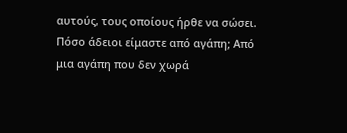αυτούς, τους οποίους ήρθε να σώσει. Πόσο άδειοι είμαστε από αγάπη; Από μια αγάπη που δεν χωρά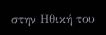στην Ηθική του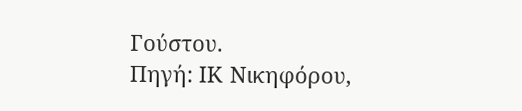Γούστου.
Πηγή: ΙΚ Νικηφόρου,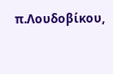π.Λουδοβίκου,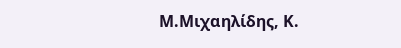Μ.Μιχαηλίδης, Κ.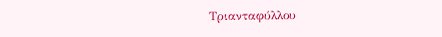Τριανταφύλλου